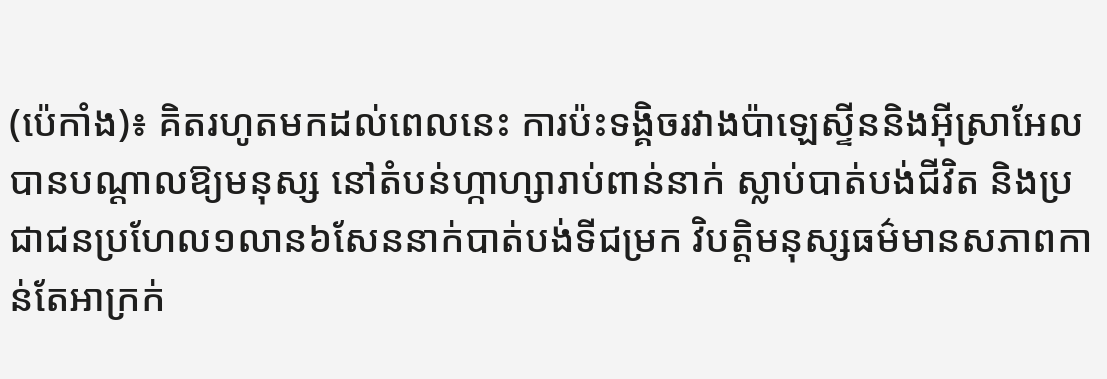(ប៉េកាំង)៖ គិតរហូតមកដល់ពេលនេះ ការប៉ះទង្គិចរវាងប៉ាឡេស្ទីននិងអ៊ីស្រាអែល បានបណ្តាលឱ្យមនុស្ស នៅតំបន់ហ្កាហ្សារាប់ពាន់នាក់ ស្លាប់បាត់បង់ជីវិត និងប្រជាជនប្រហែល១លាន៦សែននាក់បាត់បង់ទីជម្រក វិបត្តិមនុស្សធម៌មានសភាពកាន់តែអាក្រក់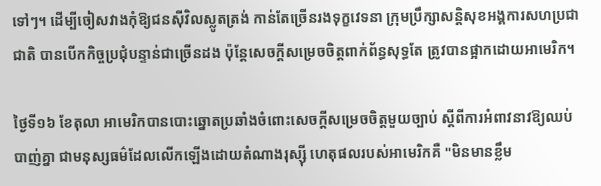ទៅៗ។ ដើម្បីចៀសវាងកុំឱ្យជនស៊ីវិលស្លូតត្រង់ កាន់តែច្រើនរងទុក្ខវេទនា ក្រុមប្រឹក្សាសន្តិសុខអង្គការសហប្រជាជាតិ បានបើកកិច្ចប្រជុំបន្ទាន់ជាច្រើនដង ប៉ុន្តែសេចក្តីសម្រេចចិត្តពាក់ព័ន្ធសុទ្ធតែ ត្រូវបានផ្អាកដោយអាមេរិក។

ថ្ងៃទី១៦ ខែតុលា អាមេរិកបានបោះឆ្នោតប្រឆាំងចំពោះសេចក្តីសម្រេចចិត្តមួយច្បាប់ ស្តីពីការអំពាវនាវឱ្យឈប់បាញ់គ្នា ជាមនុស្សធម៌ដែលលើកឡើងដោយតំណាងរុស្ស៊ី ហេតុផលរបស់អាមេរិកគឺ "មិនមានខ្លឹម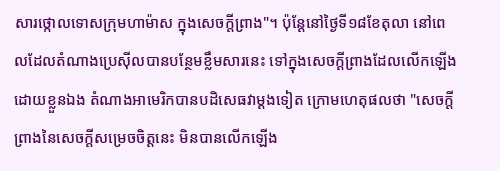សារថ្កោលទោសក្រុមហាម៉ាស ក្នុងសេចក្តីព្រាង"។ ប៉ុន្តែនៅថ្ងៃទី១៨ខែតុលា នៅពេលដែលតំណាងប្រេស៊ីលបានបន្ថែមខ្លឹមសារនេះ ទៅក្នុងសេចក្តីព្រាងដែលលើកឡើងដោយខ្លួនឯង តំណាងអាមេរិកបានបដិសេធវាម្តងទៀត ក្រោមហេតុផលថា "សេចក្តីព្រាងនៃសេចក្តីសម្រេចចិត្តនេះ មិនបានលើកឡើង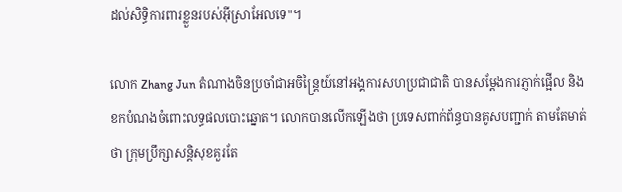ដល់សិទ្ធិការពារខ្លួនរបស់អ៊ីស្រាអែលទេ"។

លោក Zhang Jun តំណាងចិនប្រចាំជាអចិន្ត្រៃយ៍នៅអង្គការសហប្រជាជាតិ បានសម្តែងការភ្ញាក់ផ្អើល និងខកបំណងចំពោះលទ្ធផលបោះឆ្នោត។ លោកបានលើកឡើងថា ប្រទេសពាក់ព័ន្ធបានគូសបញ្ជាក់ តាមតែមាត់ថា ក្រុមប្រឹក្សាសន្តិសុខគួរតែ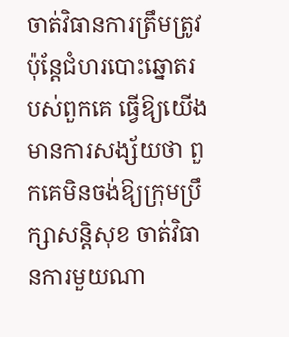ចាត់វិធានការត្រឹមត្រូវ ប៉ុន្តែជំហរបោះឆ្នោតរបស់ពួកគេ ធ្វើឱ្យយើងមានការសង្ស័យថា ពួកគេមិនចង់ឱ្យក្រុមប្រឹក្សាសន្តិសុខ ចាត់វិធានការមួយណា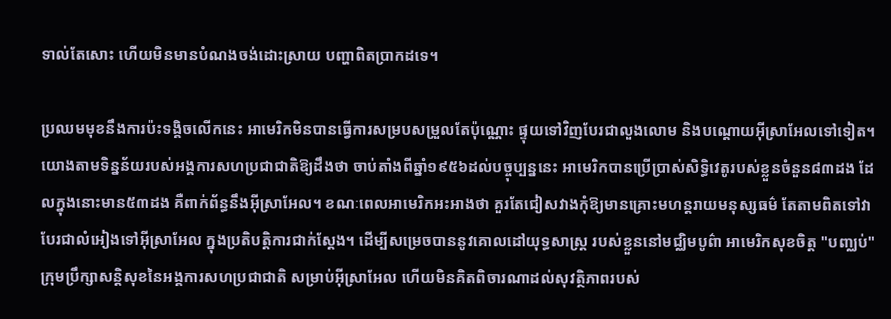ទាល់តែសោះ ហើយមិនមានបំណងចង់ដោះស្រាយ បញ្ហាពិតប្រាកដទេ។

ប្រឈមមុខនឹងការប៉ះទង្គិចលើកនេះ អាមេរិកមិនបានធ្វើការសម្របសម្រួលតែប៉ុណ្ណោះ ផ្ទុយទៅវិញបែរជាលួងលោម និងបណ្ដោយអ៊ីស្រាអែលទៅទៀត។ យោងតាមទិន្នន័យរបស់អង្គការសហប្រជាជាតិឱ្យដឹងថា ចាប់តាំងពីឆ្នាំ១៩៥៦ដល់បច្ចុប្បន្ននេះ អាមេរិកបានប្រើប្រាស់សិទ្ធិវេតូរបស់ខ្លួនចំនួន៨៣ដង ដែលក្នុងនោះមាន៥៣ដង គឺពាក់ព័ន្ធនឹងអ៊ីស្រាអែល។ ខណៈពេលអាមេរិកអះអាងថា គួរតែជៀសវាងកុំឱ្យមានគ្រោះមហន្តរាយមនុស្សធម៌ តែតាមពិតទៅវាបែរជាលំអៀងទៅអ៊ីស្រាអែល ក្នុងប្រតិបត្តិការជាក់ស្តែង។ ដើម្បីសម្រេចបាននូវគោលដៅយុទ្ធសាស្ត្រ របស់ខ្លួននៅមជ្ឈិមបូព៌ា អាមេរិកសុខចិត្ត "បញ្ឈប់" ក្រុមប្រឹក្សាសន្តិសុខនៃអង្គការសហប្រជាជាតិ សម្រាប់អ៊ីស្រាអែល ហើយមិនគិតពិចារណាដល់សុវត្ថិភាពរបស់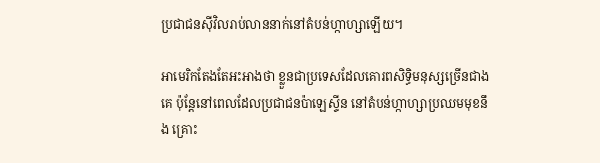ប្រជាជនស៊ីវិលរាប់លាននាក់នៅតំបន់ហ្កាហ្សាឡើយ។

អាមេរិកតែងតែអះអាងថា ខ្លួនជាប្រទេសដែលគោរពសិទ្ធិមនុស្សច្រើនជាងគេ ប៉ុន្តែនៅពេលដែលប្រជាជនប៉ាឡេស្ទីន នៅតំបន់ហ្កាហ្សាប្រឈមមុខនឹង គ្រោះ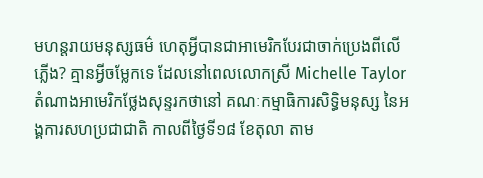មហន្តរាយមនុស្សធម៌ ហេតុអ្វីបានជាអាមេរិកបែរជាចាក់ប្រេងពីលើភ្លើង? គ្មានអ្វីចម្លែកទេ ដែលនៅពេលលោកស្រី Michelle Taylorតំណាងអាមេរិកថ្លែងសុន្ទរកថានៅ គណៈកម្មាធិការសិទ្ធិមនុស្ស នៃអង្គការសហប្រជាជាតិ កាលពីថ្ងៃទី១៨ ខែតុលា តាម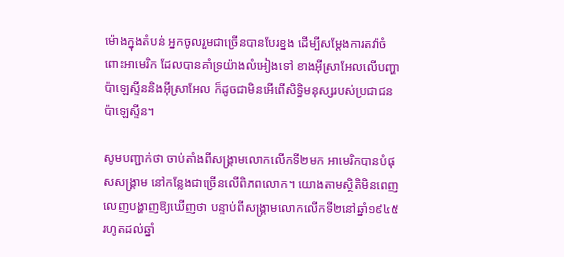ម៉ោងក្នុងតំបន់ អ្នកចូលរួមជាច្រើនបានបែរខ្នង ដើម្បីសម្តែងការតវ៉ាចំពោះអាមេរិក ដែលបានគាំទ្រយ៉ាងលំអៀងទៅ ខាងអ៊ីស្រាអែលលើបញ្ហាប៉ាឡេស្ទីននិងអ៊ីស្រាអែល ក៏ដូចជាមិនអើពើសិទ្ធិមនុស្សរបស់ប្រជាជនប៉ាឡេស្ទីន។

សូមបញ្ជាក់ថា ចាប់តាំងពីសង្គ្រាមលោកលើកទី២មក អាមេរិកបានបំផុសសង្រ្គាម នៅកន្លែងជាច្រើនលើពិភពលោក។ យោងតាមស្ថិតិមិនពេញលេញបង្ហាញឱ្យឃើញថា បន្ទាប់ពីសង្គ្រាមលោកលើកទី២នៅឆ្នាំ១៩៤៥ រហូតដល់ឆ្នាំ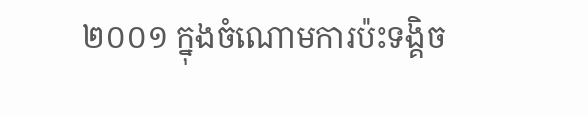២០០១ ក្នុងចំណោមការប៉ះទង្គិច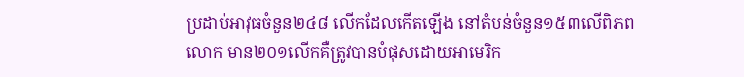ប្រដាប់អាវុធចំនួន២៤៨ លើកដែលកើតឡើង នៅតំបន់ចំនួន១៥៣លើពិភពលោក មាន២០១លើកគឺត្រូវបានបំផុសដោយអាមេរិក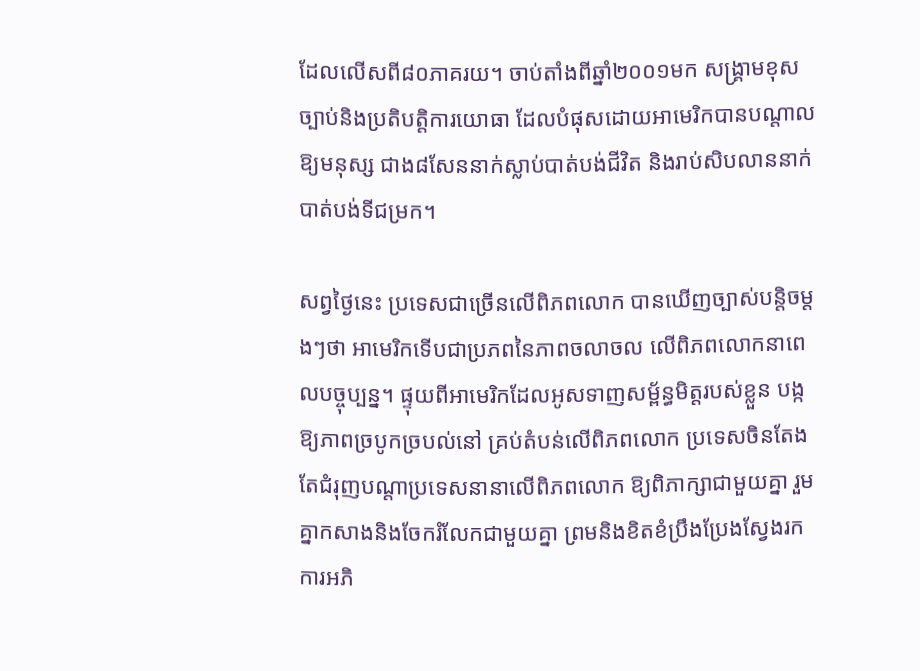ដែលលើសពី៨០ភាគរយ។ ចាប់តាំងពីឆ្នាំ២០០១មក សង្គ្រាមខុសច្បាប់និងប្រតិបត្តិការយោធា ដែលបំផុសដោយអាមេរិកបានបណ្តាលឱ្យមនុស្ស ជាង៨សែននាក់ស្លាប់បាត់បង់ជីវិត និងរាប់សិបលាននាក់បាត់បង់ទីជម្រក។

សព្វថ្ងៃនេះ ប្រទេសជាច្រើនលើពិភពលោក បានឃើញច្បាស់បន្តិចម្តងៗថា អាមេរិកទើបជាប្រភពនៃភាពចលាចល លើពិភពលោកនាពេលបច្ចុប្បន្ន។ ផ្ទុយពីអាមេរិកដែលអូសទាញសម្ព័ន្ធមិត្តរបស់ខ្លួន បង្កឱ្យភាពច្របូកច្របល់នៅ គ្រប់តំបន់លើពិភពលោក ប្រទេសចិនតែងតែជំរុញបណ្តាប្រទេសនានាលើពិភពលោក ឱ្យពិភាក្សាជាមួយគ្នា រួមគ្នាកសាងនិងចែករំលែកជាមួយគ្នា ព្រមនិងខិតខំប្រឹងប្រែងស្វែងរកការអភិ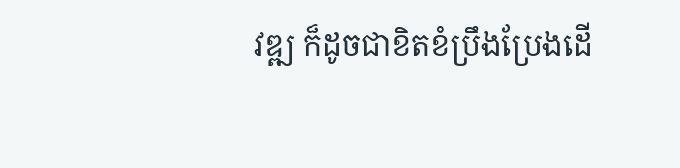វឌ្ឍ ក៏ដូចជាខិតខំប្រឹងប្រែងដើ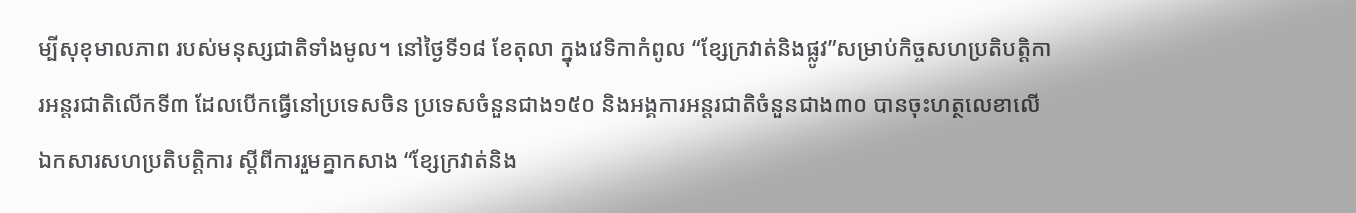ម្បីសុខុមាលភាព របស់មនុស្សជាតិទាំងមូល។ នៅថ្ងៃទី១៨ ខែតុលា ក្នុងវេទិកាកំពូល “ខ្សែក្រវាត់និងផ្លូវ”សម្រាប់កិច្ចសហប្រតិបតិ្តការអន្តរជាតិលើកទី៣ ដែលបើកធ្វើនៅប្រទេសចិន ប្រទេសចំនួនជាង១៥០ និងអង្គការអន្តរជាតិចំនួនជាង៣០ បានចុះហត្ថលេខាលើឯកសារសហប្រតិបត្តិការ ស្តីពីការរួមគ្នាកសាង “ខ្សែក្រវាត់និង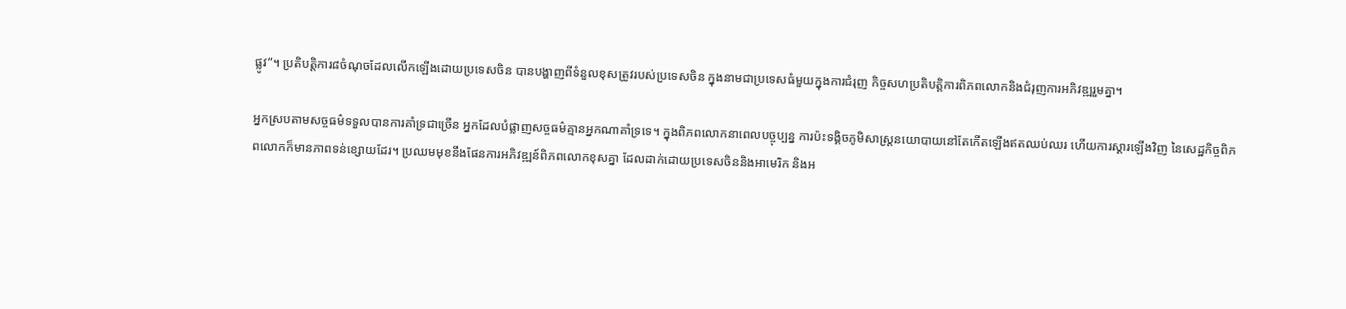ផ្លូវ”។ ប្រតិបត្តិការ៨ចំណុចដែលលើកឡើងដោយប្រទេសចិន បានបង្ហាញពីទំនួលខុសត្រូវរបស់ប្រទេសចិន ក្នុងនាមជាប្រទេសធំមួយក្នុងការជំរុញ កិច្ចសហប្រតិបត្តិការពិភពលោកនិងជំរុញការអភិវឌ្ឍរួមគ្នា។

អ្នកស្របតាមសច្ចធម៌ទទួលបានការគាំទ្រជាច្រើន អ្នកដែលបំផ្លាញសច្ចធម៌គ្មានអ្នកណាគាំទ្រទេ។ ក្នុងពិភពលោកនាពេលបច្ចុប្បន្ន ការប៉ះទង្គិចភូមិសាស្ត្រនយោបាយនៅតែកើតឡើងឥតឈប់ឈរ ហើយការស្តារឡើងវិញ នៃសេដ្ឋកិច្ចពិភពលោកក៏មានភាពទន់ខ្សោយដែរ។ ប្រឈមមុខនឹងផែនការអភិវឌ្ឍន៍ពិភពលោកខុសគ្នា ដែលដាក់ដោយប្រទេសចិននិងអាមេរិក និងអ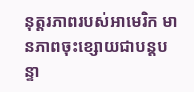នុត្តរភាពរបស់អាមេរិក មានភាពចុះខ្សោយជាបន្តបន្ទា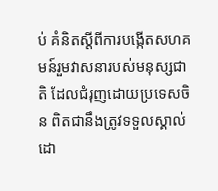ប់ គំនិតស្តីពីការបង្កើតសហគមន៍រួមវាសនារបស់មនុស្សជាតិ ដែលជំរុញដោយប្រទេសចិន ពិតជានឹងត្រូវទទួលស្គាល់ដោ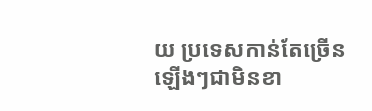យ ប្រទេសកាន់តែច្រើនឡើងៗជាមិនខា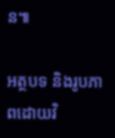ន៕

អត្ថបទ និងរូបភាពដោយវិ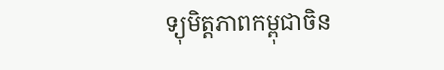ទ្យុមិត្តភាពកម្ពុជាចិន